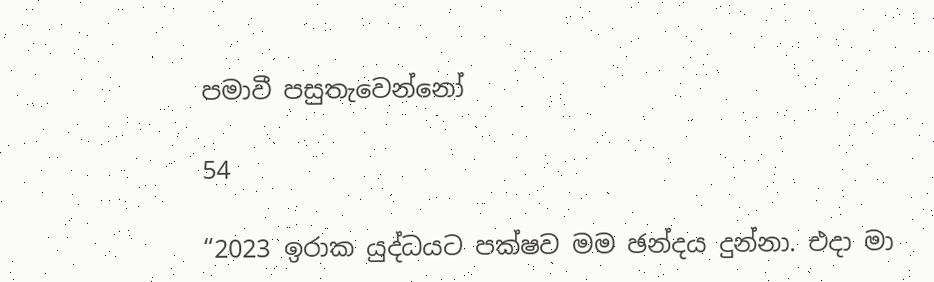පමාවී පසුතැවෙන්නෝ

54

“2023 ඉරාක යුද්ධයට පක්ෂව මම ඡන්දය දුන්නා. එදා මා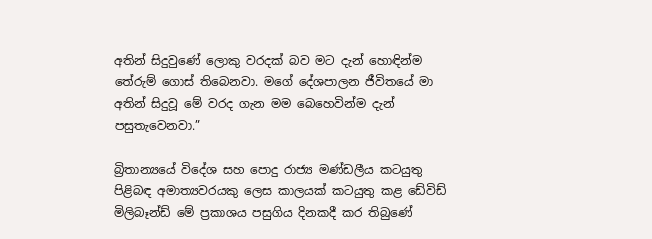අතින් සිදුවුණේ ලොකු වරදක් බව මට දැන් හොඳින්ම තේරුම් ගොස් තිබෙනවා. මගේ දේශපාලන ජීවිතයේ මා අතින් සිදුවූ මේ වරද ගැන මම බෙහෙවින්ම දැන් පසුතැවෙනවා.”

බ්‍රිතාන්‍යයේ විදේශ සහ පොදු රාජ්‍ය මණ්ඩලීය කටයුතු පිළිබඳ අමාත්‍යවරයකු ලෙස කාලයක් කටයුතු කළ ඩේවිඩ් මිලිබෑන්ඩ් මේ ප්‍රකාශය පසුගිය දිනකදී කර තිබුණේ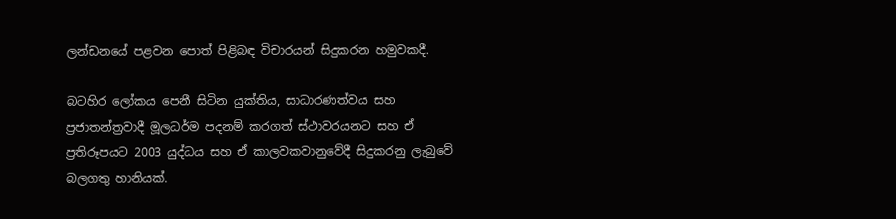ලන්ඩනයේ පළවන පොත් පිළිබඳ විචාරයන් සිදුකරන හමුවකදී.

බටහිර ලෝකය පෙනී සිටින යුක්තිය, සාධාරණත්වය සහ ප්‍රජාතන්ත්‍රවාදී මූලධර්ම පදනම් කරගත් ස්ථාවරයනට සහ ඒ ප්‍රතිරූපයට 2003 යුද්ධය සහ ඒ කාලවකවානුවේදී සිදුකරනු ලැබුවේ බලගතු හානියක්.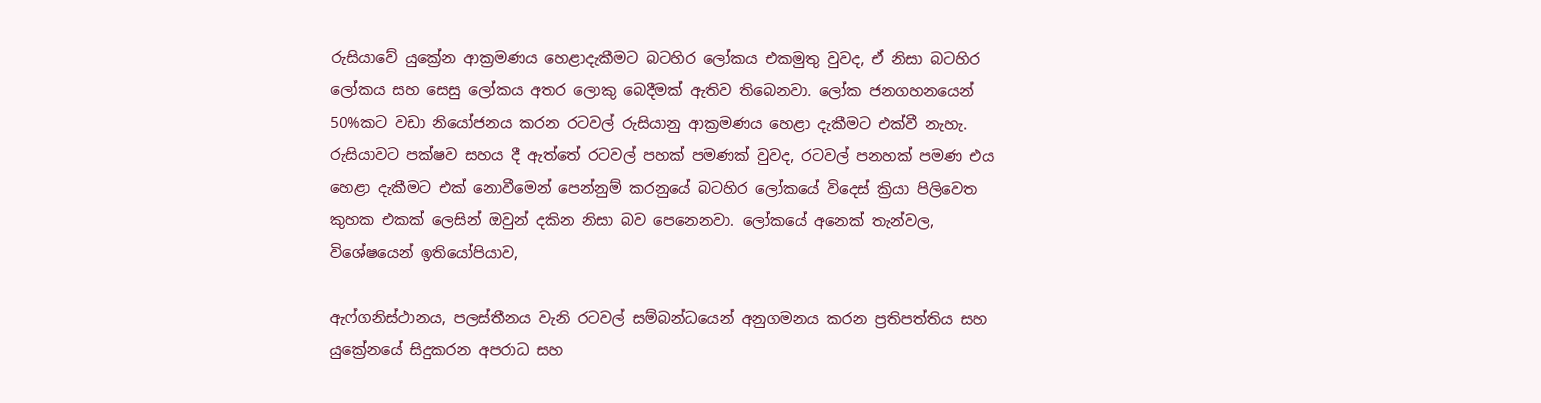රුසියාවේ යුක්‍රේන ආක්‍රමණය හෙළාදැකීමට බටහිර ලෝකය එකමුතු වුවද, ඒ නිසා බටහිර ලෝකය සහ සෙසු ලෝකය අතර ලොකු බෙදීමක් ඇතිව තිබෙනවා. ලෝක ජනගහනයෙන් 50%කට වඩා නියෝජනය කරන රටවල් රුසියානු ආක්‍රමණය හෙළා දැකීමට එක්වී නැහැ. රුසියාවට පක්ෂව සහය දී ඇත්තේ රටවල් පහක් පමණක් වුවද, රටවල් පනහක් පමණ එය හෙළා දැකීමට එක් නොවීමෙන් පෙන්නුම් කරනුයේ බටහිර ලෝකයේ විදෙස් ක්‍රියා පිලිවෙත කුහක එකක් ලෙසින් ඔවුන් දකින නිසා බව පෙනෙනවා. ලෝකයේ අනෙක් තැන්වල, විශේෂයෙන් ඉතියෝපියාව,

ඇෆ්ගනිස්ථානය, පලස්තීනය වැනි රටවල් සම්බන්ධයෙන් අනුගමනය කරන ප්‍රතිපත්තිය සහ යුක්‍රේනයේ සිදුකරන අපරාධ සහ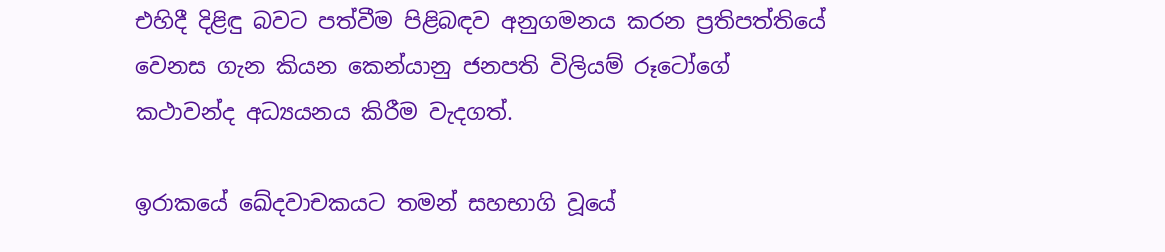එහිදී දිළිඳු බවට පත්වීම පිළිබඳව අනුගමනය කරන ප්‍රතිපත්තියේ වෙනස ගැන කියන කෙන්යානු ජනපති විලියම් රූටෝගේ කථාවන්ද අධ්‍යයනය කිරීම වැදගත්.

ඉරාකයේ ඛේදවාචකයට තමන් සහභාගි වූයේ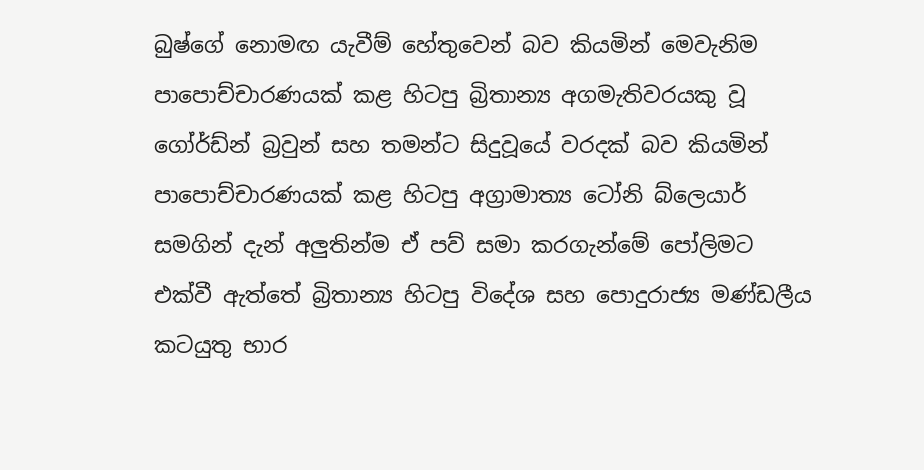බුෂ්ගේ නොමඟ යැවීම් හේතුවෙන් බව කියමින් මෙවැනිම පාපොච්චාරණයක් කළ හිටපු බ්‍රිතාන්‍ය අගමැතිවරයකු වූ ගෝර්ඩ්න් බ්‍රවුන් සහ තමන්ට සිදුවූයේ වරදක් බව කියමින් පාපොච්චාරණයක් කළ හිටපු අග්‍රාමාත්‍ය ටෝනි බ්ලෙයාර් සමගින් දැන් අලුතින්ම ඒ පව් සමා කරගැන්මේ පෝලිමට එක්වී ඇත්තේ බ්‍රිතාන්‍ය හිටපු විදේශ සහ පොදුරාජ්‍ය මණ්ඩලීය කටයුතු භාර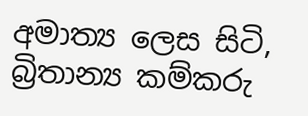අමාත්‍ය ලෙස සිටි, බ්‍රිතාන්‍ය කම්කරු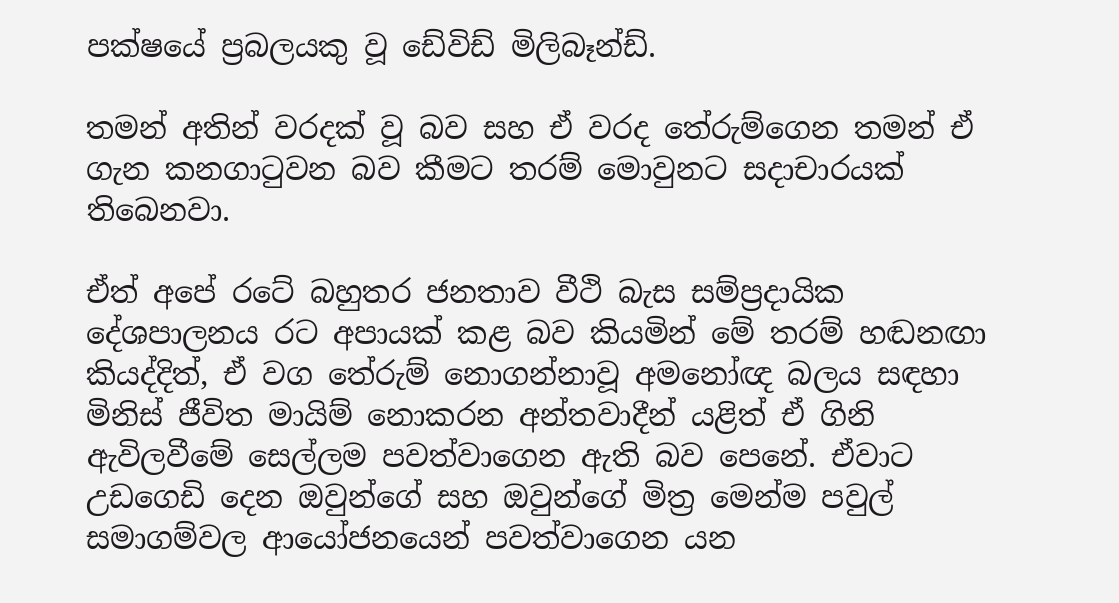පක්ෂයේ ප්‍රබලයකු වූ ඩේවිඩ් මිලිබෑන්ඩ්.

තමන් අතින් වරදක් වූ බව සහ ඒ වරද තේරුම්ගෙන තමන් ඒ ගැන කනගාටුවන බව කීමට තරම් මොවුනට සදාචාරයක් තිබෙනවා.

ඒත් අපේ රටේ බහුතර ජනතාව වීථි බැස සම්ප්‍රදායික දේශපාලනය රට අපායක් කළ බව කියමින් මේ තරම් හඬනඟා කියද්දිත්, ඒ වග තේරුම් නොගන්නාවූ අමනෝඥ බලය සඳහා මිනිස් ජීවිත මායිම් නොකරන අන්තවාදීන් යළිත් ඒ ගිනි ඇවිලවීමේ සෙල්ලම පවත්වාගෙන ඇති බව පෙනේ. ඒවාට උඩගෙඩි දෙන ඔවුන්ගේ සහ ඔවුන්ගේ මිත්‍ර මෙන්ම පවුල් සමාගම්වල ආයෝජනයෙන් පවත්වාගෙන යන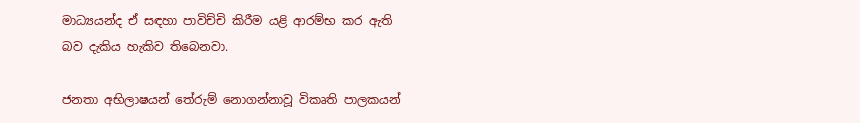මාධ්‍යයන්ද ඒ සඳහා පාවිච්චි කිරීම යළි ආරම්භ කර ඇති බව දැකිය හැකිව තිබෙනවා.

ජනතා අභිලාෂයන් තේරුම් නොගන්නාවූ විකෘති පාලකයන්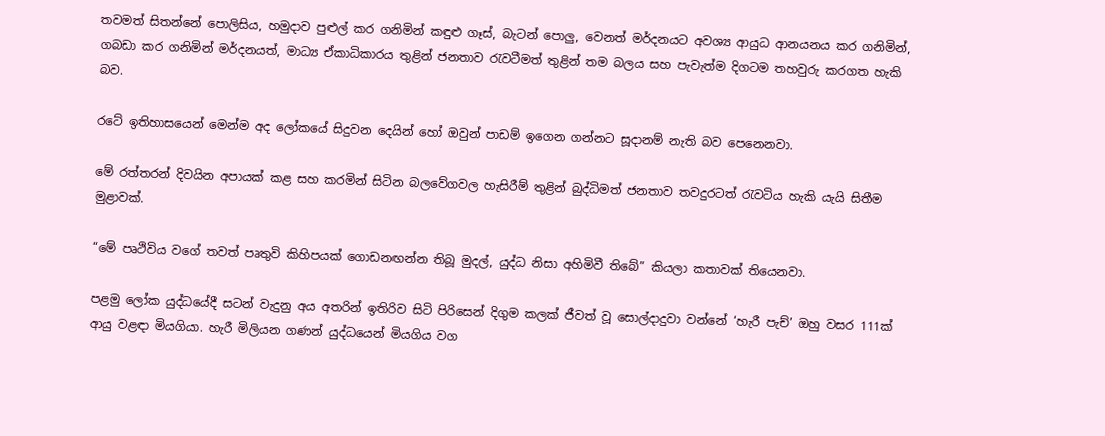තවමත් සිතන්නේ පොලිසිය, හමුදාව පුළුල් කර ගනිමින් කඳුළු ගෑස්, බැටන් පොලු, වෙනත් මර්දනයට අවශ්‍ය ආයුධ ආනයනය කර ගනිමින්, ගබඩා කර ගනිමින් මර්දනයත්, මාධ්‍ය ඒකාධිකාරය තුළින් ජනතාව රැවටීමත් තුළින් තම බලය සහ පැවැත්ම දිගටම තහවුරු කරගත හැකි බව.

රටේ ඉතිහාසයෙන් මෙන්ම අද ලෝකයේ සිදුවන දෙයින් හෝ ඔවුන් පාඩම් ඉගෙන ගන්නට සූදානම් නැති බව පෙනෙනවා.

මේ රත්තරන් දිවයින අපායක් කළ සහ කරමින් සිටින බලවේගවල හැසිරීම් තුළින් බුද්ධිමත් ජනතාව තවදුරටත් රැවටිය හැකි යැයි සිතීම මුළාවක්.

“මේ පෘථිවිය වගේ තවත් පෘතුවි කිහිපයක් ගොඩනඟන්න තිබූ මුදල්, යුද්ධ නිසා අහිමිවී තිබේ” කියලා කතාවක් තියෙනවා.

පළමු ලෝක යුද්ධයේදී සටන් වැදුනු අය අතරින් ඉතිරිව සිටි පිරිසෙන් දිගුම කලක් ජීවත් වූ සොල්දාදුවා වන්නේ ‘හැරී පැච්’ ඔහු වසර 111ක් ආයු වළඳා මියගියා. හැරී මිලියන ගණන් යුද්ධයෙන් මියගිය වග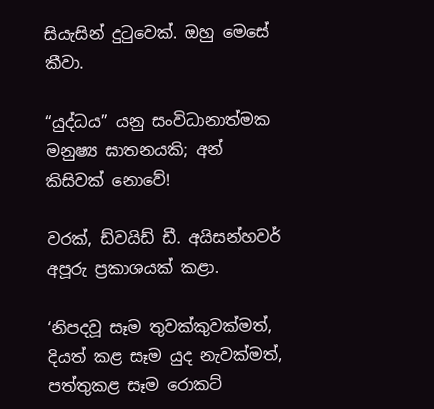සියැසින් දුටුවෙක්. ඔහු මෙසේ කීවා.

“යුද්ධය” යනු සංවිධානාත්මක මනුෂ්‍ය ඝාතනයකි; අන් කිසිවක් නොවේ!

වරක්, ඩ්වයිඩ් ඩී. අයිසන්හවර් අපූරු ප්‍රකාශයක් කළා.

‘නිපදවූ සෑම තුවක්කුවක්මත්, දියත් කළ සෑම යුද නැවක්මත්, පත්තුකළ සෑම රොකට්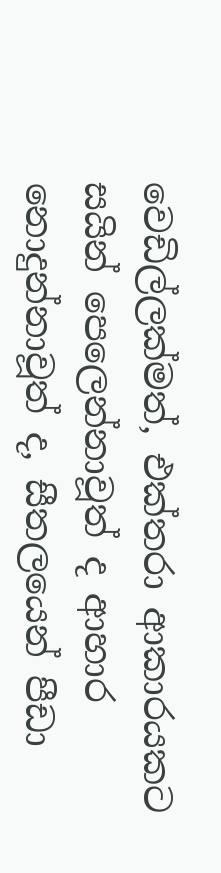වෙඩිල්ලක්මත්, එක්තරා ආකාරයකට සයින් පෙලෙන්නාවූත් ද ආහාර නොදුන්නාවූත් ද, සීතලයෙන් පීඩා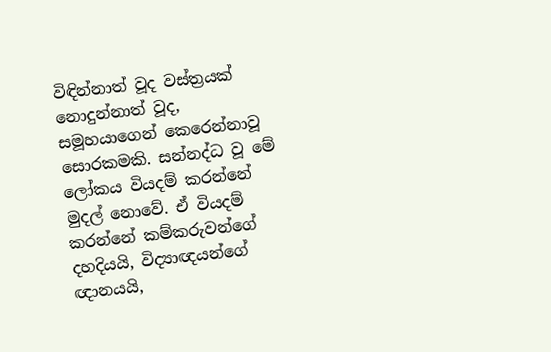විඳින්නාත් වූද වස්ත්‍රයක් නොදුන්නාත් වූද, සමූහයාගෙන් කෙරෙන්නාවූ සොරකමකි. සන්නද්ධ වූ මේ ලෝකය වියදම් කරන්නේ මුදල් නොවේ. ඒ වියදම් කරන්නේ කම්කරුවන්ගේ දහදියයි, විද්‍යාඥයන්ගේ ඥානයයි,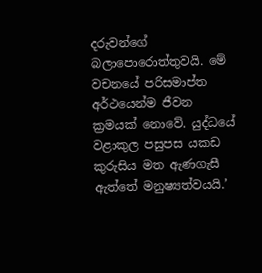දරුවන්ගේ බලාපොරොත්තුවයි. මේ වචනයේ පරිසමාප්ත අර්ථයෙන්ම ජීවන ක්‍රමයක් නොවේ. යුද්ධයේ වළාකුල පසුපස යකඩ කුරුසිය මත ඇණගැසී ඇත්තේ මනුෂ්‍යත්වයයි.’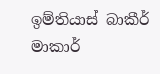ඉම්තියාස් බාකීර් මාකාර්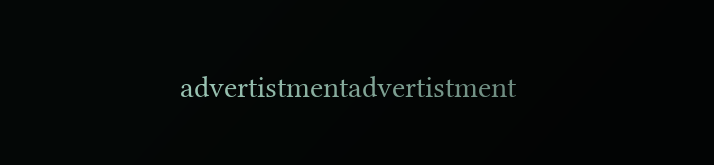advertistmentadvertistment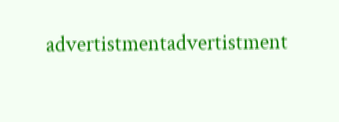advertistmentadvertistment